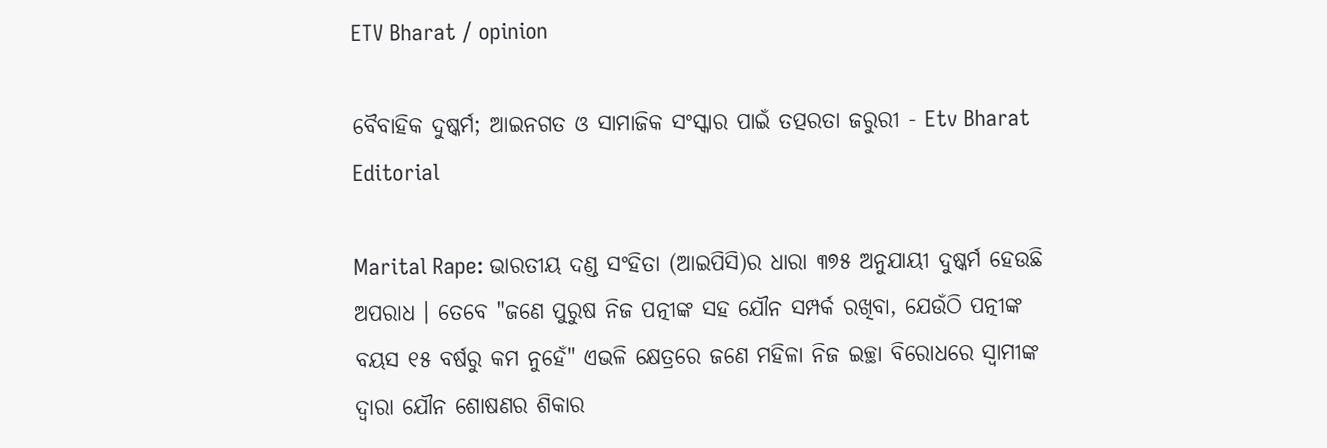ETV Bharat / opinion

ବୈବାହିକ ଦୁଷ୍କର୍ମ; ଆଇନଗତ ଓ ସାମାଜିକ ସଂସ୍କାର ପାଇଁ ତତ୍ପରତା ଜରୁରୀ - Etv Bharat Editorial

Marital Rape: ଭାରତୀୟ ଦଣ୍ଡ ସଂହିତା (ଆଇପିସି)ର ଧାରା ୩୭୫ ଅନୁଯାୟୀ ଦୁଷ୍କର୍ମ ହେଉଛି ଅପରାଧ । ତେବେ "ଜଣେ ପୁରୁଷ ନିଜ ପତ୍ନୀଙ୍କ ସହ ଯୌନ ସମ୍ପର୍କ ରଖିବା, ଯେଉଁଠି ପତ୍ନୀଙ୍କ ବୟସ ୧୫ ବର୍ଷରୁ କମ ନୁହେଁ" ଏଭଳି କ୍ଷେତ୍ରରେ ଜଣେ ମହିଳା ନିଜ ଇଚ୍ଛା ବିରୋଧରେ ସ୍ବାମୀଙ୍କ ଦ୍ବାରା ଯୌନ ଶୋଷଣର ଶିକାର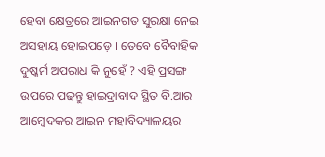ହେବା କ୍ଷେତ୍ରରେ ଆଇନଗତ ସୁରକ୍ଷା ନେଇ ଅସହାୟ ହୋଇପଡ଼େ । ତେବେ ବୈବାହିକ ଦୁଷ୍କର୍ମ ଅପରାଧ କି ନୁହେଁ ? ଏହି ପ୍ରସଙ୍ଗ ଉପରେ ପଢନ୍ତୁ ହାଇଦ୍ରାବାଦ ସ୍ଥିତ ବି.ଆର ଆମ୍ବେଦକର ଆଇନ ମହାବିଦ୍ୟାଳୟର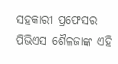ସହକାରୀ ପ୍ରଫେସର ପିଭିଏସ ଶୈଳଜାଙ୍କ ଏହି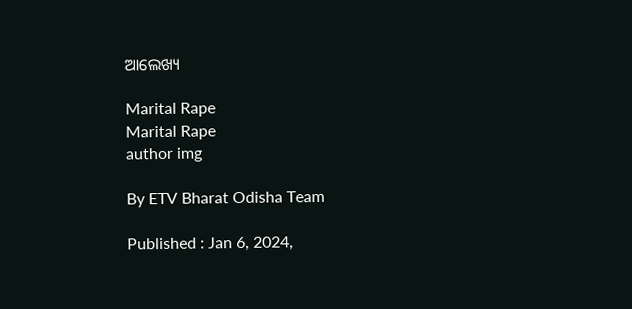ଆଲେଖ୍ୟ

Marital Rape
Marital Rape
author img

By ETV Bharat Odisha Team

Published : Jan 6, 2024,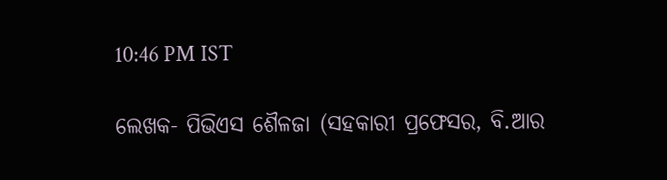10:46 PM IST

ଲେଖକ- ପିଭିଏସ ଶୈଳଜା (ସହକାରୀ ପ୍ରଫେସର, ବି.ଆର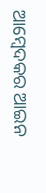ଆମ୍ବେଦକର ଆଇନ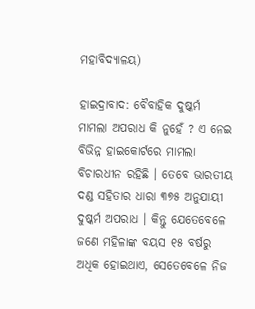ମହାବିଦ୍ୟାଳୟ)

ହାଇଦ୍ରାବାଦ: ବୈବାହିକ ଦୁଷ୍କର୍ମ ମାମଲା ଅପରାଧ କି ନୁହେଁ ? ଏ ନେଇ ବିଭିନ୍ନ ହାଇକୋର୍ଟରେ ମାମଲା ବିଚାରଧୀନ ରହିଛି । ତେବେ ଭାରତୀୟ ଦଣ୍ଡ ସହିତାର ଧାରା ୩୭୫ ଅନୁଯାୟୀ ଦୁଷ୍କର୍ମ ଅପରାଧ । କିନ୍ତୁ ଯେତେବେଳେ ଜଣେ ମହିଳାଙ୍କ ବୟସ ୧୫ ବର୍ଷରୁ ଅଧିକ ହୋଇଥାଏ, ସେତେବେଳେ ନିଜ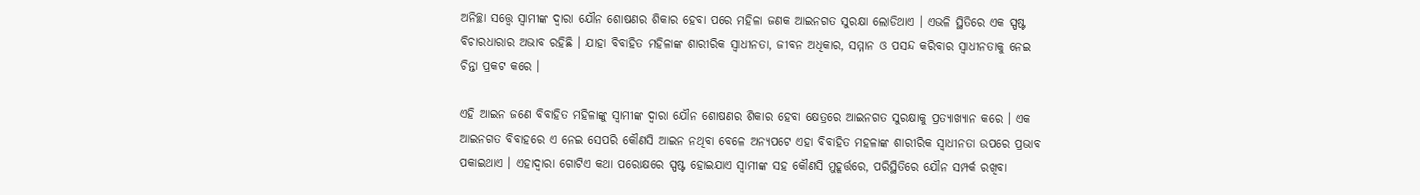ଅନିଚ୍ଛା ସତ୍ତ୍ବେ ସ୍ବାମୀଙ୍କ ଦ୍ବାରା ଯୌନ ଶୋଷଣର ଶିକାର ହେବା ପରେ ମହିଳା ଜଣକ ଆଇନଗତ ସୁରକ୍ଷା ଲୋଡିଥାଏ । ଏଭଳି ସ୍ଥିତିରେ ଏକ ସ୍ପଷ୍ଟ ବିଚାରଧାରାର ଅଭାବ ରହିଛି । ଯାହା ବିବାହିତ ମହିଳାଙ୍କ ଶାରୀରିକ ସ୍ବାଧୀନତା, ଜୀବନ ଅଧିକାର, ସମ୍ମାନ ଓ ପସନ୍ଦ କରିବାର ସ୍ବାଧୀନତାକୁ ନେଇ ଚିନ୍ତା ପ୍ରକଟ କରେ ।

ଏହି ଆଇନ ଜଣେ ବିବାହିତ ମହିଳାଙ୍କୁ ସ୍ବାମୀଙ୍କ ଦ୍ବାରା ଯୌନ ଶୋଷଣର ଶିକାର ହେବା କ୍ଷେତ୍ରରେ ଆଇନଗତ ସୁରକ୍ଷାକୁ ପ୍ରତ୍ୟାଖ୍ୟାନ କରେ । ଏକ ଆଇନଗତ ବିବାହରେ ଏ ନେଇ ସେପରି କୌଣସି ଆଇନ ନଥିବା ବେଳେ ଅନ୍ୟପଟେ ଏହା ବିବାହିତ ମହଳାଙ୍କ ଶାରୀରିକ ସ୍ବାଧୀନତା ଉପରେ ପ୍ରଭାବ ପକାଇଥାଏ । ଏହାଦ୍ବାରା ଗୋଟିଏ କଥା ପରୋକ୍ଷରେ ସ୍ପଷ୍ଟ ହୋଇଯାଏ ସ୍ବାମୀଙ୍କ ସହ କୌଣସି ମୁହୂର୍ତ୍ତରେ, ପରିସ୍ଥିତିରେ ଯୌନ ସମ୍ପର୍କ ରଖିବା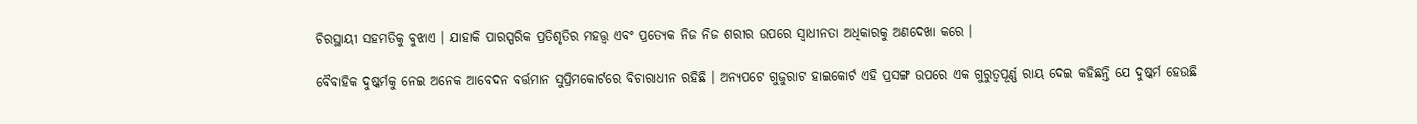ଚିରସ୍ଥାୟୀ ସହମତିକୁ ବୁଝାଏ । ଯାହାକି ପାରସ୍ପରିକ ପ୍ରତିଶୃତିର ମହତ୍ତ୍ବ ଏବଂ ପ୍ରତ୍ୟେକ ନିଜ ନିଜ ଶରୀର ଉପରେ ସ୍ବାଧୀନତା ଅଧିକାରକୁ ଅଣଦେଖା କରେ ।

ବୈବାହିକ ଦୁଷ୍କର୍ମକୁ ନେଇ ଅନେକ ଆବେଦନ ବର୍ତ୍ତମାନ ସୁପ୍ରିମକୋର୍ଟରେ ବିଚାରାଧୀନ ରହିଛି । ଅନ୍ୟପଟେ ଗୁଜୁରାଟ ହାଇକୋର୍ଟ ଏହି ପ୍ରସଙ୍ଗ ଉପରେ ଏକ ଗୁରୁତ୍ବପୂର୍ଣ୍ଣ ରାୟ ଦେଇ କହିଛନ୍ତି ଯେ ଦୁଷ୍କର୍ମ ହେଉଛି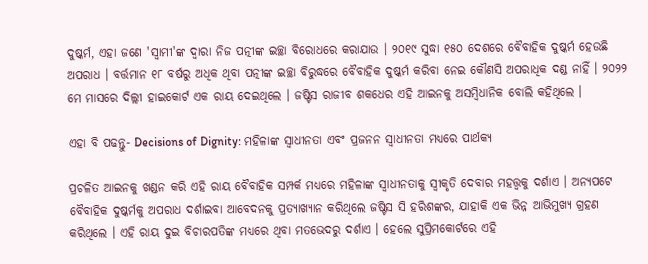ଦୁଷ୍କର୍ମ, ଏହା ଜଣେ 'ସ୍ବାମୀ'ଙ୍କ ଦ୍ବାରା ନିଜ ପତ୍ନୀଙ୍କ ଇଚ୍ଛା ବିରୋଧରେ କରାଯାଉ । ୨୦୧୯ ସୁଦ୍ଧା ୧୫୦ ଦେଶରେ ବୈବାହିକ ଦୁଷ୍କର୍ମ ହେଉଛି ଅପରାଧ । ବର୍ତ୍ତମାନ ୧୮ ବର୍ଷରୁ ଅଧିକ ଥିବା ପତ୍ନୀଙ୍କ ଇଚ୍ଛା ବିରୁଦ୍ଧରେ ବୈବାହିକ ଦୁଷ୍କର୍ମ କରିବା ନେଇ କୌଣସି ଅପରାଧିକ ଦଣ୍ଡ ନାହିଁ । ୨୦୨୨ ମେ ମାସରେ ଦିଲ୍ଲୀ ହାଇକୋର୍ଟ ଏକ ରାୟ ଦେଇଥିଲେ । ଜଷ୍ଟିସ ରାଜୀବ ଶକଧେର ଏହି ଆଇନକୁ ଅସମ୍ବିଧାନିକ ବୋଲି କହିଥିଲେ ।

ଏହା ବି ପଢନ୍ତୁ- Decisions of Dignity: ମହିଳାଙ୍କ ସ୍ବାଧୀନତା ଏବଂ ପ୍ରଜନନ ସ୍ବାଧୀନତା ମଧ୍ୟରେ ପାର୍ଥକ୍ୟ

ପ୍ରଚଳିତ ଆଇନକୁ ଖଣ୍ଡନ କରି ଏହି ରାୟ ବୈବାହିକ ସମ୍ପର୍କ ମଧ୍ୟରେ ମହିଳାଙ୍କ ସ୍ବାଧୀନତାକୁ ସ୍ବୀକୃତି ଦେବାର ମହତ୍ତ୍ବକୁ ଦର୍ଶାଏ । ଅନ୍ୟପଟେ ବୈବାହିକ ଦୁଷ୍କର୍ମକୁ ଅପରାଧ ଦର୍ଶାଇବା ଆବେଦନକୁ ପ୍ରତ୍ୟାଖ୍ୟାନ କରିଥିଲେ ଜଷ୍ଟିସ ସି ହରିଶଙ୍କର, ଯାହାକି ଏକ ଭିନ୍ନ ଆଭିମୁଖ୍ୟ ଗ୍ରହଣ କରିଥିଲେ । ଏହି ରାୟ ଦୁଇ ବିଚାରପତିଙ୍କ ମଧ୍ୟରେ ଥିବା ମତଭେଦରୁ ଦର୍ଶାଏ । ହେଲେ ସୁପ୍ରିମକୋର୍ଟରେ ଏହି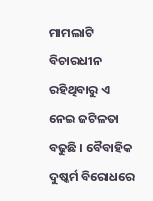ମାମଲାଟି ବିଚାରଧୀନ ରହିଥିବାରୁ ଏ ନେଇ ଜଟିଳତା ବଢୁଛି । ବୈବାହିକ ଦୁଷ୍କର୍ମ ବିରୋଧରେ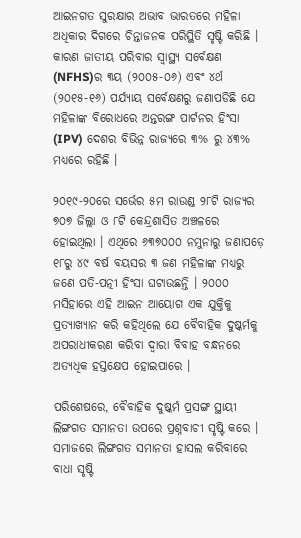ଆଇନଗତ ସୁରକ୍ଷାର ଅଭାବ ଭାରତରେ ମହିଳା ଅଧିକାର ଦିଗରେ ଚିନ୍ତାଜନକ ପରିସ୍ଥିତି ସୃଷ୍ଟି କରିଛି । କାରଣ ଜାତୀୟ ପରିବାର ସ୍ବାସ୍ଥ୍ୟ ସର୍ବେକ୍ଷଣ (NFHS)ର ୩ୟ (୨୦୦୫-୦୬) ଏବଂ ୪ର୍ଥ (୨୦୧୫-୧୬) ପର୍ଯ୍ୟାୟ ସର୍ବେକ୍ଷଣରୁ ଜଣାପଡିଛି ଯେ ମହିଳାଙ୍କ ବିରୋଧରେ ଅନ୍ତରଙ୍ଗ ପାର୍ଟନର ହିଂସା (IPV) ଦେଶର ବିଭିନ୍ନ ରାଜ୍ୟରେ ୩% ରୁ ୪୩% ମଧ୍ୟରେ ରହିଛି ।

୨୦୧୯-୨୦ରେ ସର୍ଭେର ୫ମ ରାଉଣ୍ଡ ୨୮ଟି ରାଜ୍ୟର ୭୦୭ ଜିଲ୍ଲା ଓ ୮ଟି କେନ୍ଦ୍ରଶାସିତ ଅଞ୍ଚଳରେ ହୋଇଥିଲା । ଏଥିରେ ୬୩୭୦୦୦ ନମୁନାରୁ ଜଣାପଡ଼େ ୧୮ରୁ ୪୯ ବର୍ଷ ବୟସର ୩ ଜଣ ମହିଳାଙ୍କ ମଧ୍ୟରୁ ଜଣେ ପତି-ପତ୍ନୀ ହିଂସା ଘଟାଉଛନ୍ତି । ୨୦୦୦ ମସିହାରେ ଏହି ଆଇନ ଆୟୋଗ ଏକ ଯୁକ୍ତିକୁ ପ୍ରତ୍ୟାଖ୍ୟାନ କରି କହିଥିଲେ ଯେ ବୈବାହିକ ଦୁଷ୍କର୍ମକୁ ଅପରାଧୀକରଣ କରିବା ଦ୍ବାରା ବିବାହ ବନ୍ଧନରେ ଅତ୍ୟଧିକ ହସ୍ତକ୍ଷେପ ହୋଇପାରେ ।

ପରିଶେଷରେ, ବୈବାହିକ ଦୁଷ୍କର୍ମ ପ୍ରସଙ୍ଗ ସ୍ଥାୟୀ ଲିଙ୍ଗଗତ ସମାନତା ଉପରେ ପ୍ରଶ୍ନବାଚୀ ସୃଷ୍ଟି କରେ । ସମାଜରେ ଲିଙ୍ଗଗତ ସମାନତା ହାସଲ କରିବାରେ ବାଧା ସୃଷ୍ଟି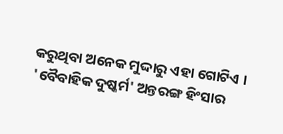କରୁଥିବା ଅନେକ ମୁଦ୍ଦାରୁ ଏହା ଗୋଟିଏ । 'ବୈବାହିକ ଦୁଷ୍କର୍ମ' ଅନ୍ତରଙ୍ଗ ହିଂସାର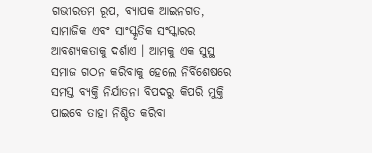ଗଭୀରତମ ରୂପ, ବ୍ୟାପକ ଆଇନଗତ, ସାମାଜିକ ଏବଂ ସାଂସ୍କୃତିକ ସଂସ୍କାରର ଆବଶ୍ୟକତାକୁ ଦର୍ଶାଏ । ଆମକୁ ଏକ ସୁସ୍ଥ ସମାଜ ଗଠନ କରିବାକୁ ହେଲେ ନିର୍ବିଶେଷରେ ସମସ୍ତ ବ୍ୟକ୍ତି ନିର୍ଯାତନା ବିପଦରୁ କିପରି ମୁକ୍ତି ପାଇବେ ତାହା ନିଶ୍ଚିତ କରିବା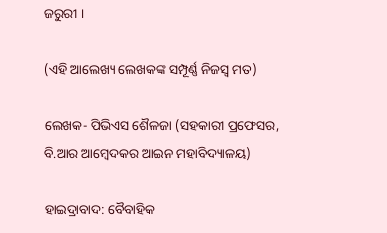ଜରୁରୀ ।

(ଏହି ଆଲେଖ୍ୟ ଲେଖକଙ୍କ ସମ୍ପୂର୍ଣ୍ଣ ନିଜସ୍ବ ମତ)

ଲେଖକ- ପିଭିଏସ ଶୈଳଜା (ସହକାରୀ ପ୍ରଫେସର, ବି.ଆର ଆମ୍ବେଦକର ଆଇନ ମହାବିଦ୍ୟାଳୟ)

ହାଇଦ୍ରାବାଦ: ବୈବାହିକ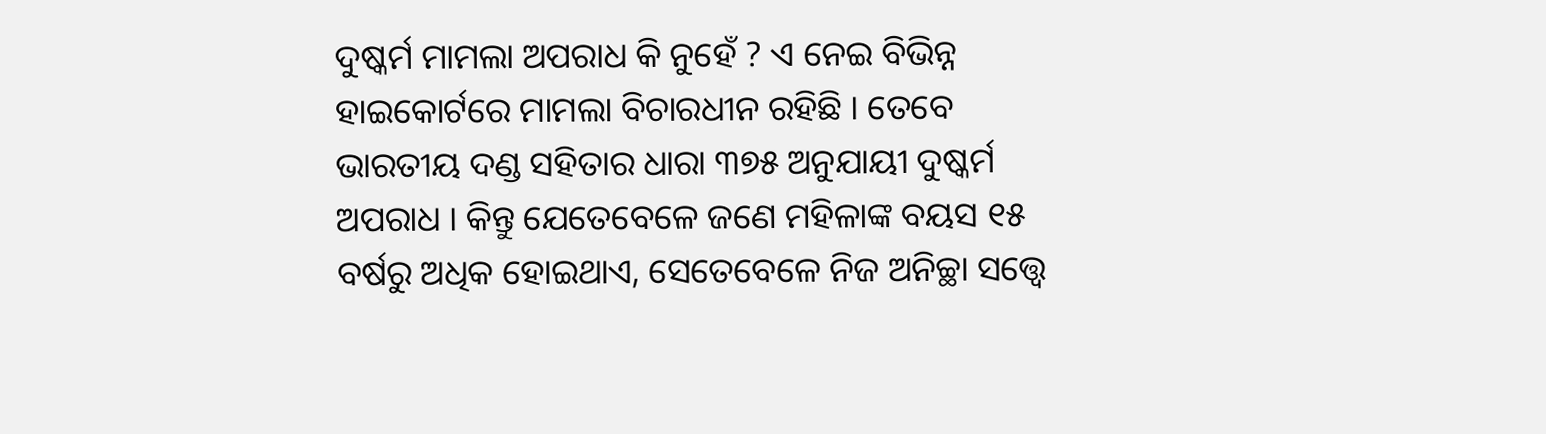ଦୁଷ୍କର୍ମ ମାମଲା ଅପରାଧ କି ନୁହେଁ ? ଏ ନେଇ ବିଭିନ୍ନ ହାଇକୋର୍ଟରେ ମାମଲା ବିଚାରଧୀନ ରହିଛି । ତେବେ ଭାରତୀୟ ଦଣ୍ଡ ସହିତାର ଧାରା ୩୭୫ ଅନୁଯାୟୀ ଦୁଷ୍କର୍ମ ଅପରାଧ । କିନ୍ତୁ ଯେତେବେଳେ ଜଣେ ମହିଳାଙ୍କ ବୟସ ୧୫ ବର୍ଷରୁ ଅଧିକ ହୋଇଥାଏ, ସେତେବେଳେ ନିଜ ଅନିଚ୍ଛା ସତ୍ତ୍ବେ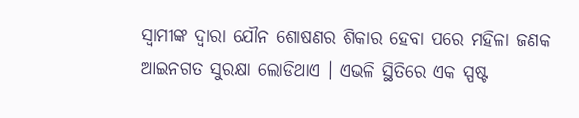ସ୍ବାମୀଙ୍କ ଦ୍ବାରା ଯୌନ ଶୋଷଣର ଶିକାର ହେବା ପରେ ମହିଳା ଜଣକ ଆଇନଗତ ସୁରକ୍ଷା ଲୋଡିଥାଏ । ଏଭଳି ସ୍ଥିତିରେ ଏକ ସ୍ପଷ୍ଟ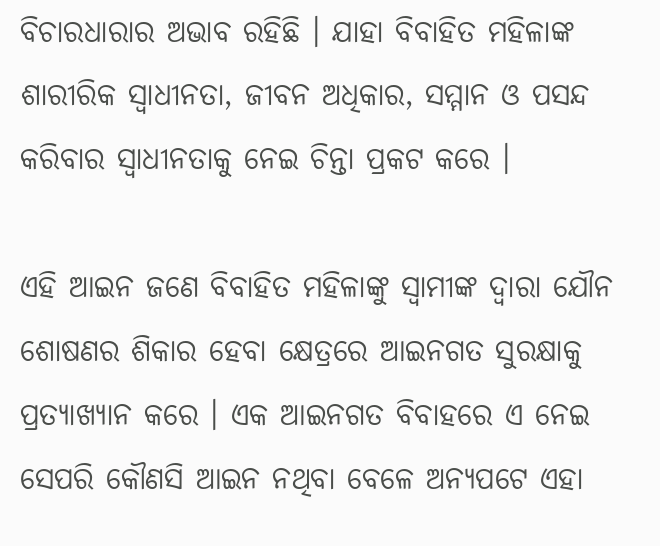ବିଚାରଧାରାର ଅଭାବ ରହିଛି । ଯାହା ବିବାହିତ ମହିଳାଙ୍କ ଶାରୀରିକ ସ୍ବାଧୀନତା, ଜୀବନ ଅଧିକାର, ସମ୍ମାନ ଓ ପସନ୍ଦ କରିବାର ସ୍ବାଧୀନତାକୁ ନେଇ ଚିନ୍ତା ପ୍ରକଟ କରେ ।

ଏହି ଆଇନ ଜଣେ ବିବାହିତ ମହିଳାଙ୍କୁ ସ୍ବାମୀଙ୍କ ଦ୍ବାରା ଯୌନ ଶୋଷଣର ଶିକାର ହେବା କ୍ଷେତ୍ରରେ ଆଇନଗତ ସୁରକ୍ଷାକୁ ପ୍ରତ୍ୟାଖ୍ୟାନ କରେ । ଏକ ଆଇନଗତ ବିବାହରେ ଏ ନେଇ ସେପରି କୌଣସି ଆଇନ ନଥିବା ବେଳେ ଅନ୍ୟପଟେ ଏହା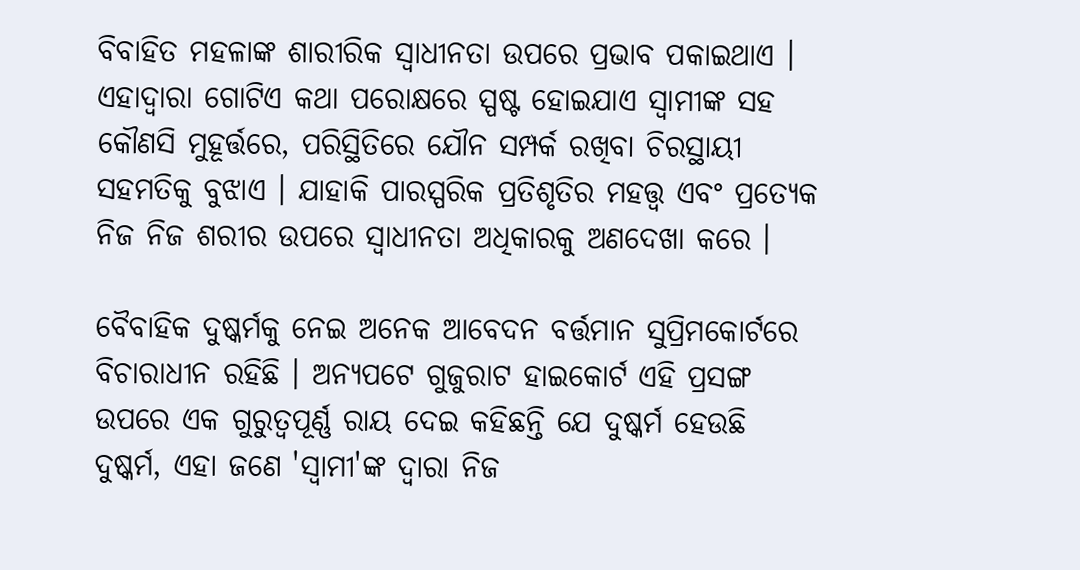ବିବାହିତ ମହଳାଙ୍କ ଶାରୀରିକ ସ୍ବାଧୀନତା ଉପରେ ପ୍ରଭାବ ପକାଇଥାଏ । ଏହାଦ୍ବାରା ଗୋଟିଏ କଥା ପରୋକ୍ଷରେ ସ୍ପଷ୍ଟ ହୋଇଯାଏ ସ୍ବାମୀଙ୍କ ସହ କୌଣସି ମୁହୂର୍ତ୍ତରେ, ପରିସ୍ଥିତିରେ ଯୌନ ସମ୍ପର୍କ ରଖିବା ଚିରସ୍ଥାୟୀ ସହମତିକୁ ବୁଝାଏ । ଯାହାକି ପାରସ୍ପରିକ ପ୍ରତିଶୃତିର ମହତ୍ତ୍ବ ଏବଂ ପ୍ରତ୍ୟେକ ନିଜ ନିଜ ଶରୀର ଉପରେ ସ୍ବାଧୀନତା ଅଧିକାରକୁ ଅଣଦେଖା କରେ ।

ବୈବାହିକ ଦୁଷ୍କର୍ମକୁ ନେଇ ଅନେକ ଆବେଦନ ବର୍ତ୍ତମାନ ସୁପ୍ରିମକୋର୍ଟରେ ବିଚାରାଧୀନ ରହିଛି । ଅନ୍ୟପଟେ ଗୁଜୁରାଟ ହାଇକୋର୍ଟ ଏହି ପ୍ରସଙ୍ଗ ଉପରେ ଏକ ଗୁରୁତ୍ବପୂର୍ଣ୍ଣ ରାୟ ଦେଇ କହିଛନ୍ତି ଯେ ଦୁଷ୍କର୍ମ ହେଉଛି ଦୁଷ୍କର୍ମ, ଏହା ଜଣେ 'ସ୍ବାମୀ'ଙ୍କ ଦ୍ବାରା ନିଜ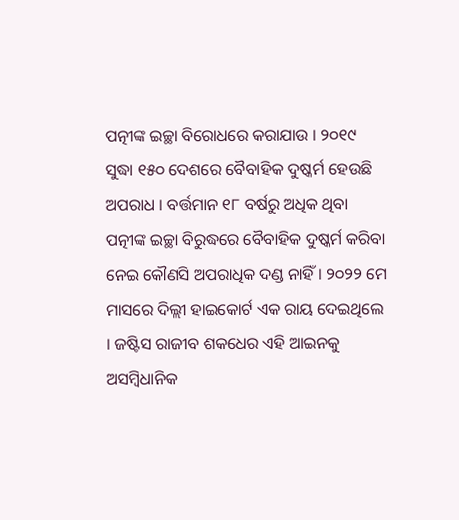ପତ୍ନୀଙ୍କ ଇଚ୍ଛା ବିରୋଧରେ କରାଯାଉ । ୨୦୧୯ ସୁଦ୍ଧା ୧୫୦ ଦେଶରେ ବୈବାହିକ ଦୁଷ୍କର୍ମ ହେଉଛି ଅପରାଧ । ବର୍ତ୍ତମାନ ୧୮ ବର୍ଷରୁ ଅଧିକ ଥିବା ପତ୍ନୀଙ୍କ ଇଚ୍ଛା ବିରୁଦ୍ଧରେ ବୈବାହିକ ଦୁଷ୍କର୍ମ କରିବା ନେଇ କୌଣସି ଅପରାଧିକ ଦଣ୍ଡ ନାହିଁ । ୨୦୨୨ ମେ ମାସରେ ଦିଲ୍ଲୀ ହାଇକୋର୍ଟ ଏକ ରାୟ ଦେଇଥିଲେ । ଜଷ୍ଟିସ ରାଜୀବ ଶକଧେର ଏହି ଆଇନକୁ ଅସମ୍ବିଧାନିକ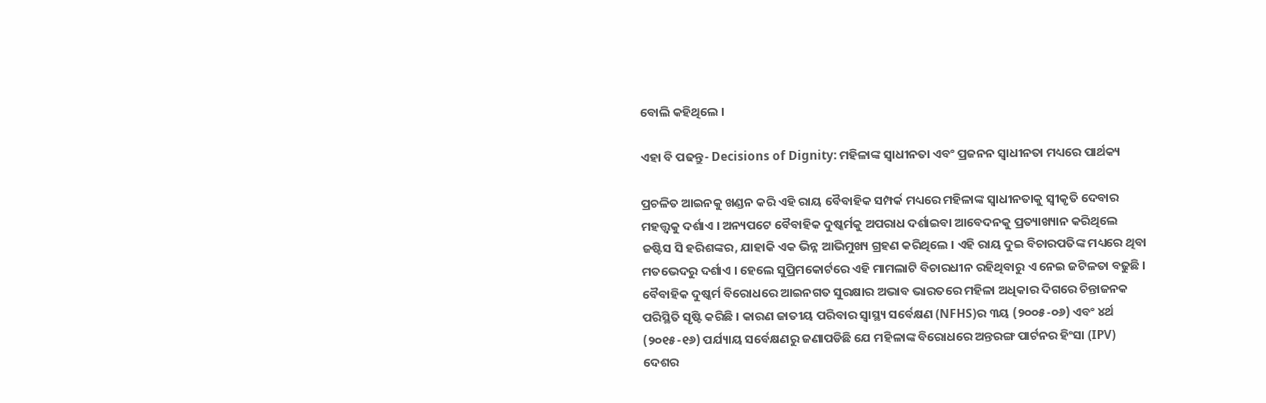ବୋଲି କହିଥିଲେ ।

ଏହା ବି ପଢନ୍ତୁ- Decisions of Dignity: ମହିଳାଙ୍କ ସ୍ବାଧୀନତା ଏବଂ ପ୍ରଜନନ ସ୍ବାଧୀନତା ମଧ୍ୟରେ ପାର୍ଥକ୍ୟ

ପ୍ରଚଳିତ ଆଇନକୁ ଖଣ୍ଡନ କରି ଏହି ରାୟ ବୈବାହିକ ସମ୍ପର୍କ ମଧ୍ୟରେ ମହିଳାଙ୍କ ସ୍ବାଧୀନତାକୁ ସ୍ବୀକୃତି ଦେବାର ମହତ୍ତ୍ବକୁ ଦର୍ଶାଏ । ଅନ୍ୟପଟେ ବୈବାହିକ ଦୁଷ୍କର୍ମକୁ ଅପରାଧ ଦର୍ଶାଇବା ଆବେଦନକୁ ପ୍ରତ୍ୟାଖ୍ୟାନ କରିଥିଲେ ଜଷ୍ଟିସ ସି ହରିଶଙ୍କର, ଯାହାକି ଏକ ଭିନ୍ନ ଆଭିମୁଖ୍ୟ ଗ୍ରହଣ କରିଥିଲେ । ଏହି ରାୟ ଦୁଇ ବିଚାରପତିଙ୍କ ମଧ୍ୟରେ ଥିବା ମତଭେଦରୁ ଦର୍ଶାଏ । ହେଲେ ସୁପ୍ରିମକୋର୍ଟରେ ଏହି ମାମଲାଟି ବିଚାରଧୀନ ରହିଥିବାରୁ ଏ ନେଇ ଜଟିଳତା ବଢୁଛି । ବୈବାହିକ ଦୁଷ୍କର୍ମ ବିରୋଧରେ ଆଇନଗତ ସୁରକ୍ଷାର ଅଭାବ ଭାରତରେ ମହିଳା ଅଧିକାର ଦିଗରେ ଚିନ୍ତାଜନକ ପରିସ୍ଥିତି ସୃଷ୍ଟି କରିଛି । କାରଣ ଜାତୀୟ ପରିବାର ସ୍ବାସ୍ଥ୍ୟ ସର୍ବେକ୍ଷଣ (NFHS)ର ୩ୟ (୨୦୦୫-୦୬) ଏବଂ ୪ର୍ଥ (୨୦୧୫-୧୬) ପର୍ଯ୍ୟାୟ ସର୍ବେକ୍ଷଣରୁ ଜଣାପଡିଛି ଯେ ମହିଳାଙ୍କ ବିରୋଧରେ ଅନ୍ତରଙ୍ଗ ପାର୍ଟନର ହିଂସା (IPV) ଦେଶର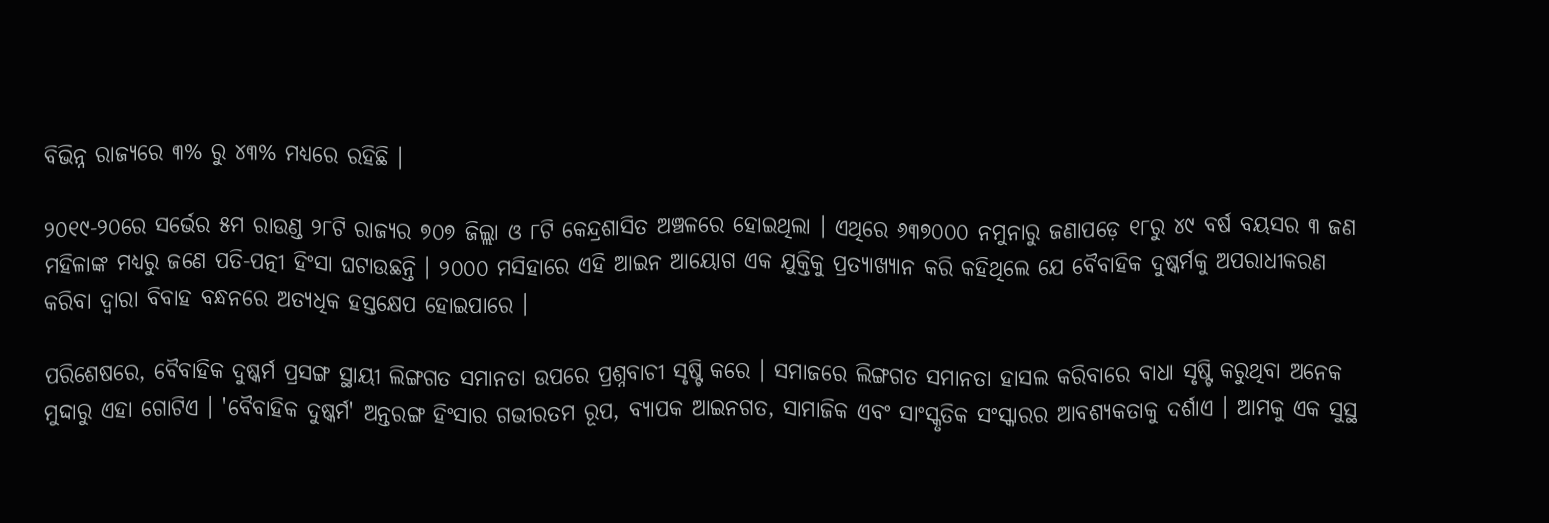ବିଭିନ୍ନ ରାଜ୍ୟରେ ୩% ରୁ ୪୩% ମଧ୍ୟରେ ରହିଛି ।

୨୦୧୯-୨୦ରେ ସର୍ଭେର ୫ମ ରାଉଣ୍ଡ ୨୮ଟି ରାଜ୍ୟର ୭୦୭ ଜିଲ୍ଲା ଓ ୮ଟି କେନ୍ଦ୍ରଶାସିତ ଅଞ୍ଚଳରେ ହୋଇଥିଲା । ଏଥିରେ ୬୩୭୦୦୦ ନମୁନାରୁ ଜଣାପଡ଼େ ୧୮ରୁ ୪୯ ବର୍ଷ ବୟସର ୩ ଜଣ ମହିଳାଙ୍କ ମଧ୍ୟରୁ ଜଣେ ପତି-ପତ୍ନୀ ହିଂସା ଘଟାଉଛନ୍ତି । ୨୦୦୦ ମସିହାରେ ଏହି ଆଇନ ଆୟୋଗ ଏକ ଯୁକ୍ତିକୁ ପ୍ରତ୍ୟାଖ୍ୟାନ କରି କହିଥିଲେ ଯେ ବୈବାହିକ ଦୁଷ୍କର୍ମକୁ ଅପରାଧୀକରଣ କରିବା ଦ୍ବାରା ବିବାହ ବନ୍ଧନରେ ଅତ୍ୟଧିକ ହସ୍ତକ୍ଷେପ ହୋଇପାରେ ।

ପରିଶେଷରେ, ବୈବାହିକ ଦୁଷ୍କର୍ମ ପ୍ରସଙ୍ଗ ସ୍ଥାୟୀ ଲିଙ୍ଗଗତ ସମାନତା ଉପରେ ପ୍ରଶ୍ନବାଚୀ ସୃଷ୍ଟି କରେ । ସମାଜରେ ଲିଙ୍ଗଗତ ସମାନତା ହାସଲ କରିବାରେ ବାଧା ସୃଷ୍ଟି କରୁଥିବା ଅନେକ ମୁଦ୍ଦାରୁ ଏହା ଗୋଟିଏ । 'ବୈବାହିକ ଦୁଷ୍କର୍ମ' ଅନ୍ତରଙ୍ଗ ହିଂସାର ଗଭୀରତମ ରୂପ, ବ୍ୟାପକ ଆଇନଗତ, ସାମାଜିକ ଏବଂ ସାଂସ୍କୃତିକ ସଂସ୍କାରର ଆବଶ୍ୟକତାକୁ ଦର୍ଶାଏ । ଆମକୁ ଏକ ସୁସ୍ଥ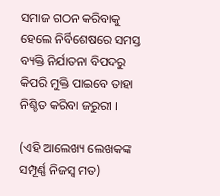ସମାଜ ଗଠନ କରିବାକୁ ହେଲେ ନିର୍ବିଶେଷରେ ସମସ୍ତ ବ୍ୟକ୍ତି ନିର୍ଯାତନା ବିପଦରୁ କିପରି ମୁକ୍ତି ପାଇବେ ତାହା ନିଶ୍ଚିତ କରିବା ଜରୁରୀ ।

(ଏହି ଆଲେଖ୍ୟ ଲେଖକଙ୍କ ସମ୍ପୂର୍ଣ୍ଣ ନିଜସ୍ବ ମତ)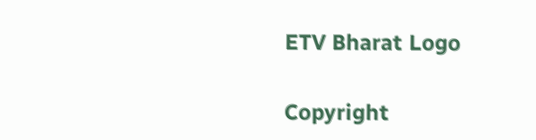ETV Bharat Logo

Copyright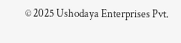© 2025 Ushodaya Enterprises Pvt.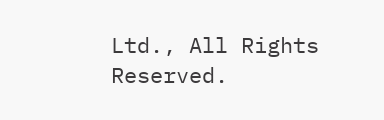Ltd., All Rights Reserved.